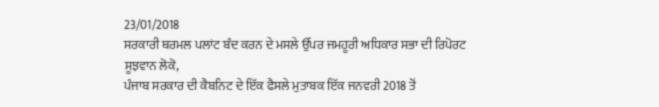23/01/2018
ਸਰਕਾਰੀ ਥਰਮਲ ਪਲਾਂਟ ਬੰਦ ਕਰਨ ਦੇ ਮਸਲੇ ਉੱਪਰ ਜਮਹੂਰੀ ਅਧਿਕਾਰ ਸਭਾ ਦੀ ਰਿਪੋਰਟ
ਸੂਝਵਾਨ ਲੋਕੋ,
ਪੰਜਾਬ ਸਰਕਾਰ ਦੀ ਕੈਬਨਿਟ ਦੇ ਇੱਕ ਫੈਸਲੇ ਮੁਤਾਬਕ ਇੱਕ ਜਨਵਰੀ 2018 ਤੋਂ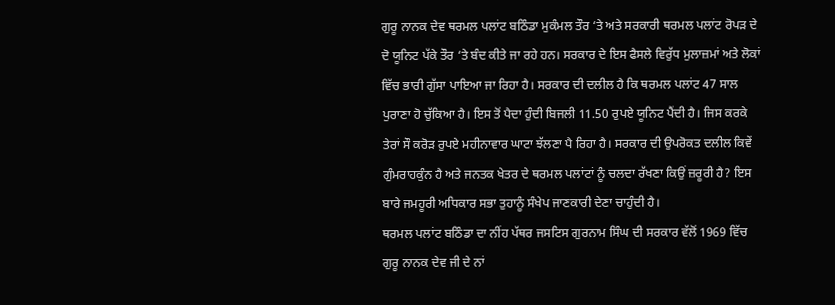ਗੁਰੂ ਨਾਨਕ ਦੇਵ ਥਰਮਲ ਪਲਾਂਟ ਬਠਿੰਡਾ ਮੁਕੰਮਲ ਤੌਰ ‘ਤੇ ਅਤੇ ਸਰਕਾਰੀ ਥਰਮਲ ਪਲਾਂਟ ਰੋਪੜ ਦੇ ਦੋ ਯੂਨਿਟ ਪੱਕੇ ਤੌਰ ‘ਤੇ ਬੰਦ ਕੀਤੇ ਜਾ ਰਹੇ ਹਨ। ਸਰਕਾਰ ਦੇ ਇਸ ਫੈਸਲੇ ਵਿਰੁੱਧ ਮੁਲਾਜ਼ਮਾਂ ਅਤੇ ਲੋਕਾਂ ਵਿੱਚ ਭਾਰੀ ਗੁੱਸਾ ਪਾਇਆ ਜਾ ਰਿਹਾ ਹੈ। ਸਰਕਾਰ ਦੀ ਦਲੀਲ ਹੈ ਕਿ ਥਰਮਲ ਪਲਾਂਟ 47 ਸਾਲ ਪੁਰਾਣਾ ਹੋ ਚੁੱਕਿਆ ਹੈ। ਇਸ ਤੋਂ ਪੈਦਾ ਹੁੰਦੀ ਬਿਜਲੀ 11.50 ਰੁਪਏ ਯੂਨਿਟ ਪੈਂਦੀ ਹੈ। ਜਿਸ ਕਰਕੇ ਤੇਰਾਂ ਸੌ ਕਰੋੜ ਰੁਪਏ ਮਹੀਨਾਵਾਰ ਘਾਟਾ ਝੱਲਣਾ ਪੈ ਰਿਹਾ ਹੈ। ਸਰਕਾਰ ਦੀ ਉਪਰੋਕਤ ਦਲੀਲ ਕਿਵੇਂ ਗੁੰਮਰਾਹਕੁੰਨ ਹੈ ਅਤੇ ਜਨਤਕ ਖੇਤਰ ਦੇ ਥਰਮਲ ਪਲਾਂਟਾਂ ਨੂੰ ਚਲਦਾ ਰੱਖਣਾ ਕਿਉਂ ਜ਼ਰੂਰੀ ਹੈ? ਇਸ ਬਾਰੇ ਜਮਹੂਰੀ ਅਧਿਕਾਰ ਸਭਾ ਤੁਹਾਨੂੰ ਸੰਖੇਪ ਜਾਣਕਾਰੀ ਦੇਣਾ ਚਾਹੁੰਦੀ ਹੈ।
ਥਰਮਲ ਪਲਾਂਟ ਬਠਿੰਡਾ ਦਾ ਨੀਂਹ ਪੱਥਰ ਜਸਟਿਸ ਗੁਰਨਾਮ ਸਿੰਘ ਦੀ ਸਰਕਾਰ ਵੱਲੋਂ 1969 ਵਿੱਚ ਗੁਰੂ ਨਾਨਕ ਦੇਵ ਜੀ ਦੇ ਨਾਂ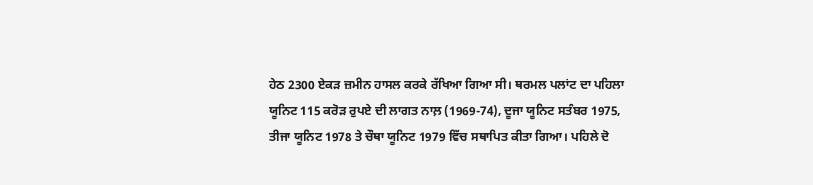ਹੇਠ 2300 ਏਕੜ ਜ਼ਮੀਨ ਹਾਸਲ ਕਰਕੇ ਰੱਖਿਆ ਗਿਆ ਸੀ। ਥਰਮਲ ਪਲਾਂਟ ਦਾ ਪਹਿਲਾ ਯੂਨਿਟ 115 ਕਰੋੜ ਰੁਪਏ ਦੀ ਲਾਗਤ ਨਾਲ਼ (1969-74), ਦੂਜਾ ਯੂਨਿਟ ਸਤੰਬਰ 1975, ਤੀਜਾ ਯੂਨਿਟ 1978 ਤੇ ਚੌਥਾ ਯੂਨਿਟ 1979 ਵਿੱਚ ਸਥਾਪਿਤ ਕੀਤਾ ਗਿਆ। ਪਹਿਲੇ ਦੋ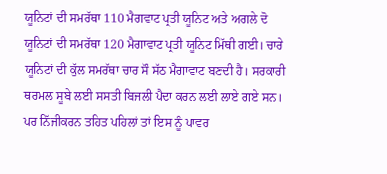ਯੂਨਿਟਾਂ ਦੀ ਸਮਰੱਥਾ 110 ਮੈਗਵਾਟ ਪ੍ਰਤੀ ਯੂਨਿਟ ਅਤੇ ਅਗਲੇ ਦੋ ਯੂਨਿਟਾਂ ਦੀ ਸਮਰੱਥਾ 120 ਮੈਗਾਵਾਟ ਪ੍ਰਤੀ ਯੂਨਿਟ ਮਿੱਥੀ ਗਈ। ਚਾਰੇ ਯੂਨਿਟਾਂ ਦੀ ਕੁੱਲ ਸਮਰੱਥਾ ਚਾਰ ਸੌ ਸੱਠ ਮੈਗਾਵਾਟ ਬਣਦੀ ਹੈ। ਸਰਕਾਰੀ ਥਰਮਲ ਸੂਬੇ ਲਈ ਸਸਤੀ ਬਿਜਲੀ ਪੈਦਾ ਕਰਨ ਲਈ ਲਾਏ ਗਏ ਸਨ। ਪਰ ਨਿੱਜੀਕਰਨ ਤਹਿਤ ਪਹਿਲਾਂ ਤਾਂ ਇਸ ਨੂੰ ਪਾਵਰ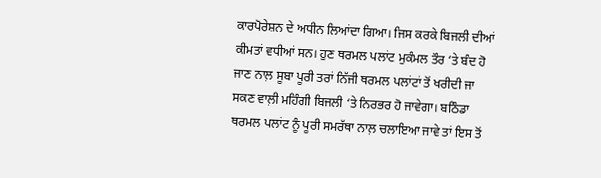ਕਾਰਪੋਰੇਸ਼ਨ ਦੇ ਅਧੀਨ ਲਿਆਂਦਾ ਗਿਆ। ਜਿਸ ਕਰਕੇ ਬਿਜਲੀ ਦੀਆਂ ਕੀਮਤਾਂ ਵਧੀਆਂ ਸਨ। ਹੁਣ ਥਰਮਲ ਪਲਾਂਟ ਮੁਕੰਮਲ ਤੌਰ ‘ਤੇ ਬੰਦ ਹੋ ਜਾਣ ਨਾਲ਼ ਸੂਬਾ ਪੂਰੀ ਤਰਾਂ ਨਿੱਜੀ ਥਰਮਲ ਪਲਾਂਟਾਂ ਤੋਂ ਖਰੀਦੀ ਜਾ ਸਕਣ ਵਾਲ਼ੀ ਮਹਿੰਗੀ ਬਿਜਲੀ ‘ਤੇ ਨਿਰਭਰ ਹੋ ਜਾਵੇਗਾ। ਬਠਿੰਡਾ ਥਰਮਲ ਪਲਾਂਟ ਨੂੰ ਪੂਰੀ ਸਮਰੱਥਾ ਨਾਲ਼ ਚਲਾਇਆ ਜਾਵੇ ਤਾਂ ਇਸ ਤੋਂ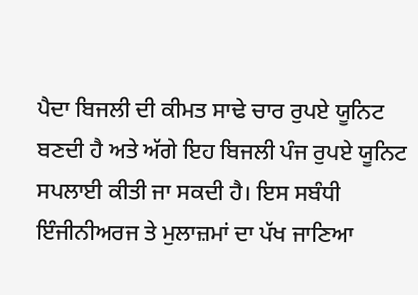ਪੈਦਾ ਬਿਜਲੀ ਦੀ ਕੀਮਤ ਸਾਢੇ ਚਾਰ ਰੁਪਏ ਯੂਨਿਟ ਬਣਦੀ ਹੈ ਅਤੇ ਅੱਗੇ ਇਹ ਬਿਜਲੀ ਪੰਜ ਰੁਪਏ ਯੂਨਿਟ ਸਪਲਾਈ ਕੀਤੀ ਜਾ ਸਕਦੀ ਹੈ। ਇਸ ਸਬੰਧੀ ਇੰਜੀਨੀਅਰਜ ਤੇ ਮੁਲਾਜ਼ਮਾਂ ਦਾ ਪੱਖ ਜਾਣਿਆ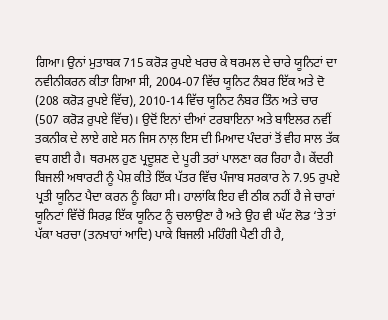ਗਿਆ। ਉਨਾਂ ਮੁਤਾਬਕ 715 ਕਰੋੜ ਰੁਪਏ ਖਰਚ ਕੇ ਥਰਮਲ ਦੇ ਚਾਰੇ ਯੂਨਿਟਾਂ ਦਾ ਨਵੀਨੀਕਰਨ ਕੀਤਾ ਗਿਆ ਸੀ, 2004-07 ਵਿੱਚ ਯੂਨਿਟ ਨੰਬਰ ਇੱਕ ਅਤੇ ਦੋ (208 ਕਰੋੜ ਰੁਪਏ ਵਿੱਚ), 2010-14 ਵਿੱਚ ਯੂਨਿਟ ਨੰਬਰ ਤਿੰਨ ਅਤੇ ਚਾਰ (507 ਕਰੋੜ ਰੁਪਏ ਵਿੱਚ)। ਉਦੋਂ ਇਨਾਂ ਦੀਆਂ ਟਰਬਾਇਨਾ ਅਤੇ ਬਾਇਲਰ ਨਵੀਂ ਤਕਨੀਕ ਦੇ ਲਾਏ ਗਏ ਸਨ ਜਿਸ ਨਾਲ਼ ਇਸ ਦੀ ਮਿਆਦ ਪੰਦਰਾਂ ਤੋਂ ਵੀਹ ਸਾਲ ਤੱਕ ਵਧ ਗਈ ਹੈ। ਥਰਮਲ ਹੁਣ ਪ੍ਰਦੂਸ਼ਣ ਦੇ ਪੂਰੀ ਤਰਾਂ ਪਾਲਣਾ ਕਰ ਰਿਹਾ ਹੈ। ਕੇਂਦਰੀ ਬਿਜਲੀ ਅਥਾਰਟੀ ਨੂੰ ਪੇਸ਼ ਕੀਤੇ ਇੱਕ ਪੱਤਰ ਵਿੱਚ ਪੰਜਾਬ ਸਰਕਾਰ ਨੇ 7.95 ਰੁਪਏ ਪ੍ਰਤੀ ਯੂਨਿਟ ਪੈਦਾ ਕਰਨ ਨੂੰ ਕਿਹਾ ਸੀ। ਹਾਲਾਂਕਿ ਇਹ ਵੀ ਠੀਕ ਨਹੀਂ ਹੈ ਜੇ ਚਾਰਾਂ ਯੂਨਿਟਾਂ ਵਿੱਚੋਂ ਸਿਰਫ਼ ਇੱਕ ਯੂਨਿਟ ਨੂੰ ਚਲਾਉਣਾ ਹੈ ਅਤੇ ਉਹ ਵੀ ਘੱਟ ਲੋਡ ‘ਤੇ ਤਾਂ ਪੱਕਾ ਖਰਚਾ (ਤਨਖਾਹਾਂ ਆਦਿ) ਪਾਕੇ ਬਿਜਲੀ ਮਹਿੰਗੀ ਪੈਣੀ ਹੀ ਹੈ,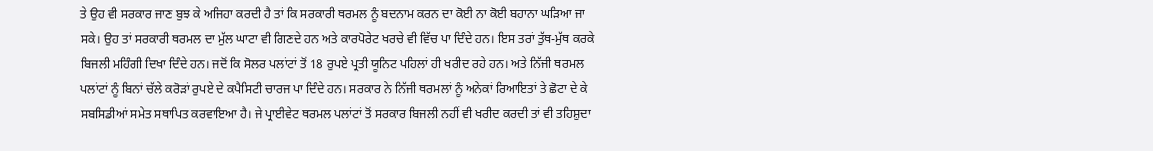ਤੇ ਉਹ ਵੀ ਸਰਕਾਰ ਜਾਣ ਬੁਝ ਕੇ ਅਜਿਹਾ ਕਰਦੀ ਹੈ ਤਾਂ ਕਿ ਸਰਕਾਰੀ ਥਰਮਲ ਨੂੰ ਬਦਨਾਮ ਕਰਨ ਦਾ ਕੋਈ ਨਾ ਕੋਈ ਬਹਾਨਾ ਘੜਿਆ ਜਾ ਸਕੇ। ਉਹ ਤਾਂ ਸਰਕਾਰੀ ਥਰਮਲ ਦਾ ਮੁੱਲ ਘਾਟਾ ਵੀ ਗਿਣਦੇ ਹਨ ਅਤੇ ਕਾਰਪੋਰੇਟ ਖਰਚੇ ਵੀ ਵਿੱਚ ਪਾ ਦਿੰਦੇ ਹਨ। ਇਸ ਤਰਾਂ ਤੁੱਥ-ਮੁੱਥ ਕਰਕੇ ਬਿਜਲੀ ਮਹਿੰਗੀ ਦਿਖਾ ਦਿੰਦੇ ਹਨ। ਜਦੋਂ ਕਿ ਸੋਲਰ ਪਲਾਂਟਾਂ ਤੋਂ 18 ਰੁਪਏ ਪ੍ਰਤੀ ਯੂਨਿਟ ਪਹਿਲਾਂ ਹੀ ਖਰੀਦ ਰਹੇ ਹਨ। ਅਤੇ ਨਿੱਜੀ ਥਰਮਲ ਪਲਾਂਟਾਂ ਨੂੰ ਬਿਨਾਂ ਚੱਲੇ ਕਰੋੜਾਂ ਰੁਪਏ ਦੇ ਕਪੈਸਿਟੀ ਚਾਰਜ ਪਾ ਦਿੰਦੇ ਹਨ। ਸਰਕਾਰ ਨੇ ਨਿੱਜੀ ਥਰਮਲਾਂ ਨੂੰ ਅਨੇਕਾਂ ਰਿਆਇਤਾਂ ਤੇ ਛੋਟਾ ਦੇ ਕੇ ਸਬਸਿਡੀਆਂ ਸਮੇਤ ਸਥਾਪਿਤ ਕਰਵਾਇਆ ਹੈ। ਜੇ ਪ੍ਰਾਈਵੇਟ ਥਰਮਲ ਪਲਾਂਟਾਂ ਤੋਂ ਸਰਕਾਰ ਬਿਜਲੀ ਨਹੀਂ ਵੀ ਖਰੀਦ ਕਰਦੀ ਤਾਂ ਵੀ ਤਹਿਸ਼ੁਦਾ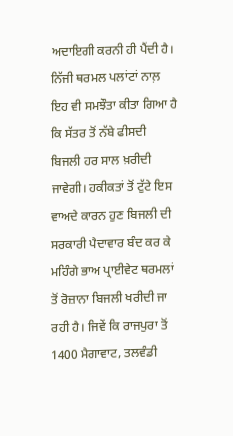ਅਦਾਇਗੀ ਕਰਨੀ ਹੀ ਪੈਂਦੀ ਹੈ। ਨਿੱਜੀ ਥਰਮਲ ਪਲਾਂਟਾਂ ਨਾਲ਼ ਇਹ ਵੀ ਸਮਝੌਤਾ ਕੀਤਾ ਗਿਆ ਹੈ ਕਿ ਸੱਤਰ ਤੋਂ ਨੱਬੇ ਫੀਸਦੀ ਬਿਜਲੀ ਹਰ ਸਾਲ ਖ਼ਰੀਦੀ ਜਾਵੇਗੀ। ਹਕੀਕਤਾਂ ਤੋਂ ਟੁੱਟੇ ਇਸ ਵਾਅਦੇ ਕਾਰਨ ਹੁਣ ਬਿਜਲੀ ਦੀ ਸਰਕਾਰੀ ਪੈਦਾਵਾਰ ਬੰਦ ਕਰ ਕੇ ਮਹਿੰਗੇ ਭਾਅ ਪ੍ਰਾਈਵੇਟ ਥਰਮਲਾਂ ਤੋਂ ਰੋਜ਼ਾਨਾ ਬਿਜਲੀ ਖਰੀਦੀ ਜਾ ਰਹੀ ਹੈ। ਜਿਵੇਂ ਕਿ ਰਾਜਪੁਰਾ ਤੋਂ 1400 ਮੈਗਾਵਾਟ, ਤਲਵੰਡੀ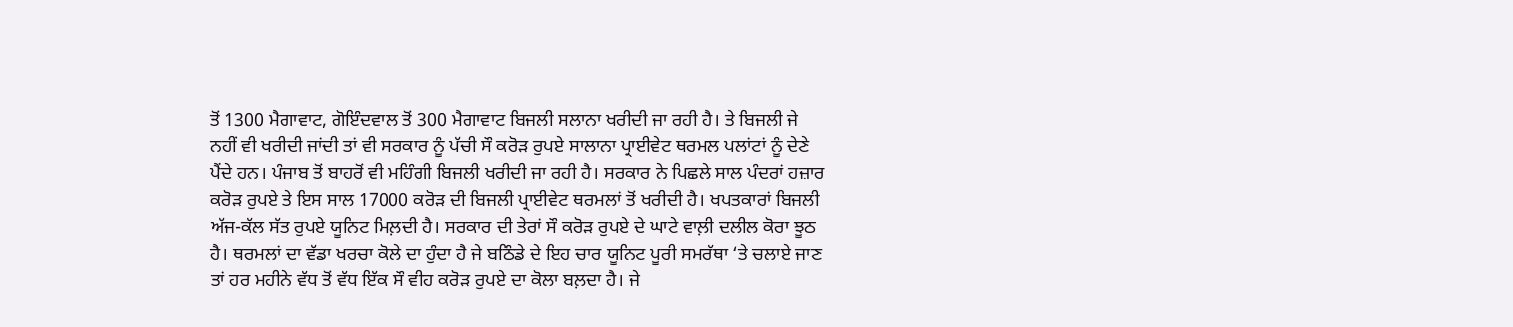ਤੋਂ 1300 ਮੈਗਾਵਾਟ, ਗੋਇੰਦਵਾਲ ਤੋਂ 300 ਮੈਗਾਵਾਟ ਬਿਜਲੀ ਸਲਾਨਾ ਖਰੀਦੀ ਜਾ ਰਹੀ ਹੈ। ਤੇ ਬਿਜਲੀ ਜੇ ਨਹੀਂ ਵੀ ਖਰੀਦੀ ਜਾਂਦੀ ਤਾਂ ਵੀ ਸਰਕਾਰ ਨੂੰ ਪੱਚੀ ਸੌ ਕਰੋੜ ਰੁਪਏ ਸਾਲਾਨਾ ਪ੍ਰਾਈਵੇਟ ਥਰਮਲ ਪਲਾਂਟਾਂ ਨੂੰ ਦੇਣੇ ਪੈਂਦੇ ਹਨ। ਪੰਜਾਬ ਤੋਂ ਬਾਹਰੋਂ ਵੀ ਮਹਿੰਗੀ ਬਿਜਲੀ ਖਰੀਦੀ ਜਾ ਰਹੀ ਹੈ। ਸਰਕਾਰ ਨੇ ਪਿਛਲੇ ਸਾਲ ਪੰਦਰਾਂ ਹਜ਼ਾਰ ਕਰੋੜ ਰੁਪਏ ਤੇ ਇਸ ਸਾਲ 17000 ਕਰੋੜ ਦੀ ਬਿਜਲੀ ਪ੍ਰਾਈਵੇਟ ਥਰਮਲਾਂ ਤੋਂ ਖਰੀਦੀ ਹੈ। ਖਪਤਕਾਰਾਂ ਬਿਜਲੀ ਅੱਜ-ਕੱਲ ਸੱਤ ਰੁਪਏ ਯੂਨਿਟ ਮਿਲ਼ਦੀ ਹੈ। ਸਰਕਾਰ ਦੀ ਤੇਰਾਂ ਸੌ ਕਰੋੜ ਰੁਪਏ ਦੇ ਘਾਟੇ ਵਾਲ਼ੀ ਦਲੀਲ ਕੋਰਾ ਝੂਠ ਹੈ। ਥਰਮਲਾਂ ਦਾ ਵੱਡਾ ਖਰਚਾ ਕੋਲੇ ਦਾ ਹੁੰਦਾ ਹੈ ਜੇ ਬਠਿੰਡੇ ਦੇ ਇਹ ਚਾਰ ਯੂਨਿਟ ਪੂਰੀ ਸਮਰੱਥਾ ‘ਤੇ ਚਲਾਏ ਜਾਣ ਤਾਂ ਹਰ ਮਹੀਨੇ ਵੱਧ ਤੋਂ ਵੱਧ ਇੱਕ ਸੌ ਵੀਹ ਕਰੋੜ ਰੁਪਏ ਦਾ ਕੋਲਾ ਬਲ਼ਦਾ ਹੈ। ਜੇ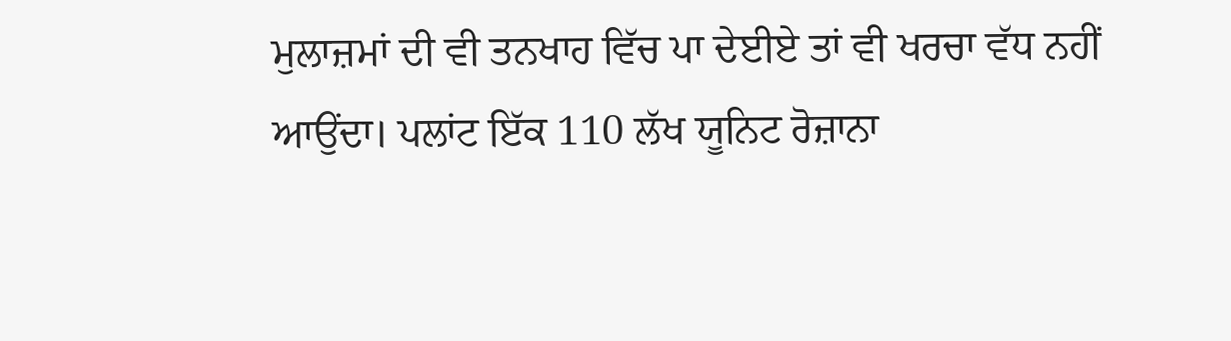ਮੁਲਾਜ਼ਮਾਂ ਦੀ ਵੀ ਤਨਖਾਹ ਵਿੱਚ ਪਾ ਦੇਈਏ ਤਾਂ ਵੀ ਖਰਚਾ ਵੱਧ ਨਹੀਂ ਆਉਂਦਾ। ਪਲਾਂਟ ਇੱਕ 110 ਲੱਖ ਯੂਨਿਟ ਰੋਜ਼ਾਨਾ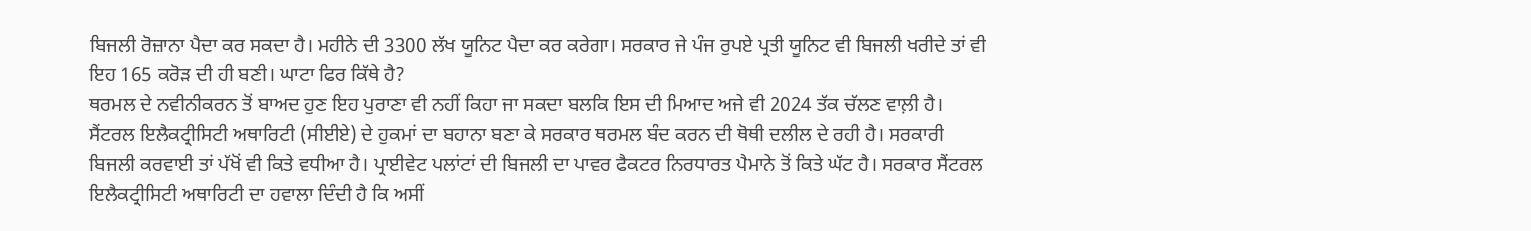ਬਿਜਲੀ ਰੋਜ਼ਾਨਾ ਪੈਦਾ ਕਰ ਸਕਦਾ ਹੈ। ਮਹੀਨੇ ਦੀ 3300 ਲੱਖ ਯੂਨਿਟ ਪੈਦਾ ਕਰ ਕਰੇਗਾ। ਸਰਕਾਰ ਜੇ ਪੰਜ ਰੁਪਏ ਪ੍ਰਤੀ ਯੂਨਿਟ ਵੀ ਬਿਜਲੀ ਖਰੀਦੇ ਤਾਂ ਵੀ ਇਹ 165 ਕਰੋੜ ਦੀ ਹੀ ਬਣੀ। ਘਾਟਾ ਫਿਰ ਕਿੱਥੇ ਹੈ?
ਥਰਮਲ ਦੇ ਨਵੀਨੀਕਰਨ ਤੋਂ ਬਾਅਦ ਹੁਣ ਇਹ ਪੁਰਾਣਾ ਵੀ ਨਹੀਂ ਕਿਹਾ ਜਾ ਸਕਦਾ ਬਲਕਿ ਇਸ ਦੀ ਮਿਆਦ ਅਜੇ ਵੀ 2024 ਤੱਕ ਚੱਲਣ ਵਾਲ਼ੀ ਹੈ। ਸੈਂਟਰਲ ਇਲੈਕਟ੍ਰੀਸਿਟੀ ਅਥਾਰਿਟੀ (ਸੀਈਏ) ਦੇ ਹੁਕਮਾਂ ਦਾ ਬਹਾਨਾ ਬਣਾ ਕੇ ਸਰਕਾਰ ਥਰਮਲ ਬੰਦ ਕਰਨ ਦੀ ਥੋਥੀ ਦਲੀਲ ਦੇ ਰਹੀ ਹੈ। ਸਰਕਾਰੀ ਬਿਜਲੀ ਕਰਵਾਈ ਤਾਂ ਪੱਖੋਂ ਵੀ ਕਿਤੇ ਵਧੀਆ ਹੈ। ਪ੍ਰਾਈਵੇਟ ਪਲਾਂਟਾਂ ਦੀ ਬਿਜਲੀ ਦਾ ਪਾਵਰ ਫੈਕਟਰ ਨਿਰਧਾਰਤ ਪੈਮਾਨੇ ਤੋਂ ਕਿਤੇ ਘੱਟ ਹੈ। ਸਰਕਾਰ ਸੈਂਟਰਲ ਇਲੈਕਟ੍ਰੀਸਿਟੀ ਅਥਾਰਿਟੀ ਦਾ ਹਵਾਲਾ ਦਿੰਦੀ ਹੈ ਕਿ ਅਸੀਂ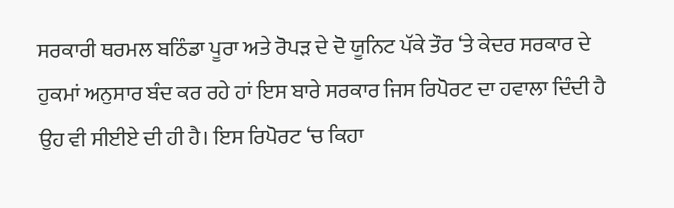ਸਰਕਾਰੀ ਥਰਮਲ ਬਠਿੰਡਾ ਪੂਰਾ ਅਤੇ ਰੋਪੜ ਦੇ ਦੋ ਯੂਨਿਟ ਪੱਕੇ ਤੌਰ ‘ਤੇ ਕੇਦਰ ਸਰਕਾਰ ਦੇ ਹੁਕਮਾਂ ਅਨੁਸਾਰ ਬੰਦ ਕਰ ਰਹੇ ਹਾਂ ਇਸ ਬਾਰੇ ਸਰਕਾਰ ਜਿਸ ਰਿਪੋਰਟ ਦਾ ਹਵਾਲਾ ਦਿੰਦੀ ਹੈ ਉਹ ਵੀ ਸੀਈਏ ਦੀ ਹੀ ਹੈ। ਇਸ ਰਿਪੋਰਟ ‘ਚ ਕਿਹਾ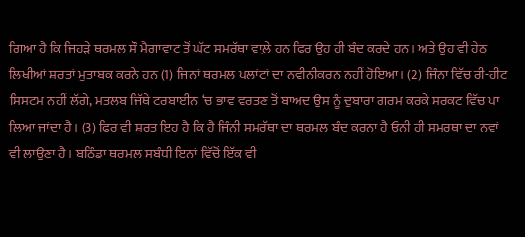ਗਿਆ ਹੈ ਕਿ ਜਿਹੜੇ ਥਰਮਲ ਸੌ ਮੈਗਾਵਾਟ ਤੋਂ ਘੱਟ ਸਮਰੱਥਾ ਵਾਲ਼ੇ ਹਨ ਫਿਰ ਉਹ ਹੀ ਬੰਦ ਕਰਦੇ ਹਨ। ਅਤੇ ਉਹ ਵੀ ਹੇਠ ਲਿਖੀਆਂ ਸ਼ਰਤਾਂ ਮੁਤਾਬਕ ਕਰਨੇ ਹਨ (1) ਜਿਨਾਂ ਥਰਮਲ ਪਲਾਂਟਾਂ ਦਾ ਨਵੀਨੀਕਰਨ ਨਹੀਂ ਹੋਇਆ। (2) ਜਿੰਨਾ ਵਿੱਚ ਰੀ-ਹੀਟ ਸਿਸਟਮ ਨਹੀਂ ਲੱਗੇ, ਮਤਲਬ ਜਿੱਥੇ ਟਰਬਾਈਨ ‘ਚ ਭਾਵ ਵਰਤਣ ਤੋਂ ਬਾਅਦ ਉਸ ਨੂੰ ਦੁਬਾਰਾ ਗਰਮ ਕਰਕੇ ਸਰਕਟ ਵਿੱਚ ਪਾ ਲਿਆ ਜਾਂਦਾ ਹੈ। (3) ਫਿਰ ਵੀ ਸ਼ਰਤ ਇਹ ਹੈ ਕਿ ਹੈ ਜਿੰਨੀ ਸਮਰੱਥਾ ਦਾ ਥਰਮਲ ਬੰਦ ਕਰਨਾ ਹੈ ਓਨੀ ਹੀ ਸਮਰਥਾ ਦਾ ਨਵਾਂ ਵੀ ਲਾਉਣਾ ਹੈ। ਬਠਿੰਡਾ ਥਰਮਲ ਸਬੰਧੀ ਇਨਾਂ ਵਿੱਚੋਂ ਇੱਕ ਵੀ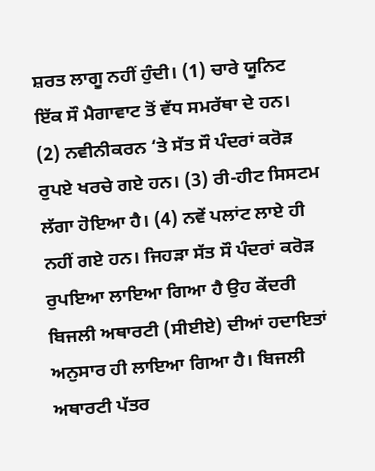ਸ਼ਰਤ ਲਾਗੂ ਨਹੀਂ ਹੁੰਦੀ। (1) ਚਾਰੇ ਯੂਨਿਟ ਇੱਕ ਸੌ ਮੈਗਾਵਾਟ ਤੋਂ ਵੱਧ ਸਮਰੱਥਾ ਦੇ ਹਨ। (2) ਨਵੀਨੀਕਰਨ ‘ਤੇ ਸੱਤ ਸੌ ਪੰਦਰਾਂ ਕਰੋੜ ਰੁਪਏ ਖਰਚੇ ਗਏ ਹਨ। (3) ਰੀ-ਹੀਟ ਸਿਸਟਮ ਲੱਗਾ ਹੋਇਆ ਹੈ। (4) ਨਵੇਂ ਪਲਾਂਟ ਲਾਏ ਹੀ ਨਹੀਂ ਗਏ ਹਨ। ਜਿਹੜਾ ਸੱਤ ਸੌ ਪੰਦਰਾਂ ਕਰੋੜ ਰੁਪਇਆ ਲਾਇਆ ਗਿਆ ਹੈ ਉਹ ਕੇਂਦਰੀ ਬਿਜਲੀ ਅਥਾਰਟੀ (ਸੀਈਏ) ਦੀਆਂ ਹਦਾਇਤਾਂ ਅਨੁਸਾਰ ਹੀ ਲਾਇਆ ਗਿਆ ਹੈ। ਬਿਜਲੀ ਅਥਾਰਟੀ ਪੱਤਰ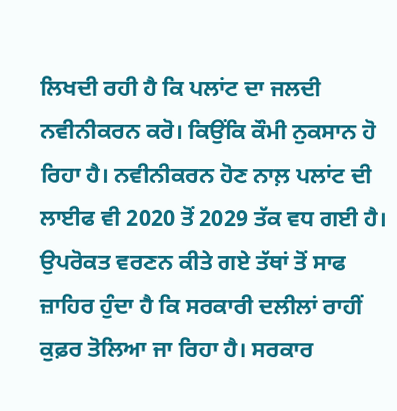ਲਿਖਦੀ ਰਹੀ ਹੈ ਕਿ ਪਲਾਂਟ ਦਾ ਜਲਦੀ ਨਵੀਨੀਕਰਨ ਕਰੋ। ਕਿਉਂਕਿ ਕੌਮੀ ਨੁਕਸਾਨ ਹੋ ਰਿਹਾ ਹੈ। ਨਵੀਨੀਕਰਨ ਹੋਣ ਨਾਲ਼ ਪਲਾਂਟ ਦੀ ਲਾਈਫ ਵੀ 2020 ਤੋਂ 2029 ਤੱਕ ਵਧ ਗਈ ਹੈ।
ਉਪਰੋਕਤ ਵਰਣਨ ਕੀਤੇ ਗਏ ਤੱਥਾਂ ਤੋਂ ਸਾਫ ਜ਼ਾਹਿਰ ਹੁੰਦਾ ਹੈ ਕਿ ਸਰਕਾਰੀ ਦਲੀਲਾਂ ਰਾਹੀਂ ਕੁਫ਼ਰ ਤੋਲਿਆ ਜਾ ਰਿਹਾ ਹੈ। ਸਰਕਾਰ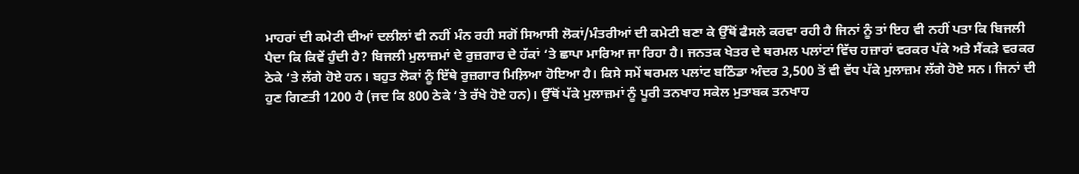ਮਾਹਰਾਂ ਦੀ ਕਮੇਟੀ ਦੀਆਂ ਦਲੀਲਾਂ ਵੀ ਨਹੀਂ ਮੰਨ ਰਹੀ ਸਗੋਂ ਸਿਆਸੀ ਲੋਕਾਂ/ਮੰਤਰੀਆਂ ਦੀ ਕਮੇਟੀ ਬਣਾ ਕੇ ਉੱਥੋਂ ਫੈਸਲੇ ਕਰਵਾ ਰਹੀ ਹੈ ਜਿਨਾਂ ਨੂੰ ਤਾਂ ਇਹ ਵੀ ਨਹੀਂ ਪਤਾ ਕਿ ਬਿਜਲੀ ਪੈਦਾ ਕਿ ਕਿਵੇਂ ਹੁੰਦੀ ਹੈ? ਬਿਜਲੀ ਮੁਲਾਜ਼ਮਾਂ ਦੇ ਰੁਜ਼ਗਾਰ ਦੇ ਹੱਕਾਂ ‘ਤੇ ਛਾਪਾ ਮਾਰਿਆ ਜਾ ਰਿਹਾ ਹੈ। ਜਨਤਕ ਖੇਤਰ ਦੇ ਥਰਮਲ ਪਲਾਂਟਾਂ ਵਿੱਚ ਹਜ਼ਾਰਾਂ ਵਰਕਰ ਪੱਕੇ ਅਤੇ ਸੈਂਕੜੇ ਵਰਕਰ ਠੇਕੇ ‘ਤੇ ਲੱਗੇ ਹੋਏ ਹਨ। ਬਹੁਤ ਲੋਕਾਂ ਨੂੰ ਇੱਥੇ ਰੁਜ਼ਗਾਰ ਮਿਲ਼ਿਆ ਹੋਇਆ ਹੈ। ਕਿਸੇ ਸਮੇਂ ਥਰਮਲ ਪਲਾਂਟ ਬਠਿੰਡਾ ਅੰਦਰ 3,500 ਤੋਂ ਵੀ ਵੱਧ ਪੱਕੇ ਮੁਲਾਜ਼ਮ ਲੱਗੇ ਹੋਏ ਸਨ। ਜਿਨਾਂ ਦੀ ਹੁਣ ਗਿਣਤੀ 1200 ਹੈ (ਜਦ ਕਿ 800 ਠੇਕੇ ‘ਤੇ ਰੱਖੇ ਹੋਏ ਹਨ)। ਉੱਥੋਂ ਪੱਕੇ ਮੁਲਾਜ਼ਮਾਂ ਨੂੰ ਪੂਰੀ ਤਨਖਾਹ ਸਕੇਲ ਮੁਤਾਬਕ ਤਨਖਾਹ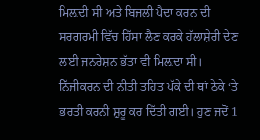ਮਿਲ਼ਦੀ ਸੀ ਅਤੇ ਬਿਜਲੀ ਪੈਦਾ ਕਰਨ ਦੀ ਸਰਗਰਮੀ ਵਿੱਚ ਹਿੱਸਾ ਲੈਣ ਕਰਕੇ ਹੱਲਾਸ਼ੇਰੀ ਦੇਣ ਲਈ ਜਨਰੇਸ਼ਨ ਭੱਤਾ ਵੀ ਮਿਲ਼ਦਾ ਸੀ। ਨਿੱਜੀਕਰਨ ਦੀ ਨੀਤੀ ਤਹਿਤ ਪੱਕੇ ਦੀ ਥਾਂ ਠੇਕੇ ‘ਤੇ ਭਰਤੀ ਕਰਨੀ ਸ਼ੁਰੂ ਕਰ ਦਿੱਤੀ ਗਈ। ਹੁਣ ਜਦੋਂ 1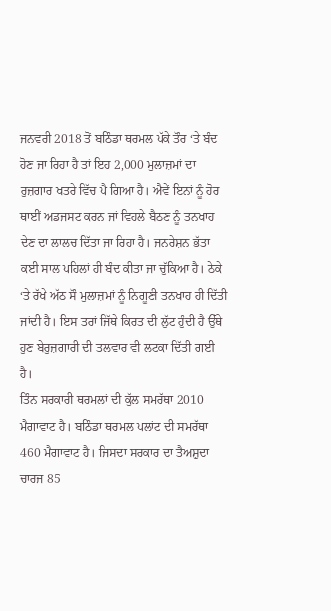ਜਨਵਰੀ 2018 ਤੋਂ ਬਠਿੰਡਾ ਥਰਮਲ ਪੱਕੇ ਤੌਰ ‘ਤੇ ਬੰਦ ਹੋਣ ਜਾ ਰਿਹਾ ਹੈ ਤਾਂ ਇਹ 2,000 ਮੁਲਾਜ਼ਮਾਂ ਦਾ ਰੁਜ਼ਗਾਰ ਖਤਰੇ ਵਿੱਚ ਪੈ ਗਿਆ ਹੈ। ਐਵੇਂ ਇਨਾਂ ਨੂੰ ਹੋਰ ਥਾਈਂ ਅਡਜਸਟ ਕਰਨ ਜਾਂ ਵਿਹਲੇ ਬੈਠਣ ਨੂੰ ਤਨਖਾਹ ਦੇਣ ਦਾ ਲਾਲਚ ਦਿੱਤਾ ਜਾ ਰਿਹਾ ਹੈ। ਜਨਰੇਸ਼ਨ ਭੱਤਾ ਕਈ ਸਾਲ ਪਹਿਲਾਂ ਹੀ ਬੰਦ ਕੀਤਾ ਜਾ ਚੁੱਕਿਆ ਹੈ। ਠੇਕੇ ‘ਤੇ ਰੱਖੇ ਅੱਠ ਸੌ ਮੁਲਾਜ਼ਮਾਂ ਨੂੰ ਨਿਗੂਣੀ ਤਨਖਾਹ ਹੀ ਦਿੱਤੀ ਜਾਂਦੀ ਹੈ। ਇਸ ਤਰਾਂ ਜਿੱਥੇ ਕਿਰਤ ਦੀ ਲੁੱਟ ਹੁੰਦੀ ਹੈ ਉੱਥੇ ਹੁਣ ਬੇਰੁਜ਼ਗਾਰੀ ਦੀ ਤਲਵਾਰ ਵੀ ਲਟਕਾ ਦਿੱਤੀ ਗਈ ਹੈ।
ਤਿੰਨ ਸਰਕਾਰੀ ਥਰਮਲਾਂ ਦੀ ਕੁੱਲ ਸਮਰੱਥਾ 2010 ਮੈਗਾਵਾਟ ਹੈ। ਬਠਿੰਡਾ ਥਰਮਲ ਪਲਾਂਟ ਦੀ ਸਮਰੱਥਾ 460 ਮੈਗਾਵਾਟ ਹੈ। ਜਿਸਦਾ ਸਰਕਾਰ ਦਾ ਤੈਅਸ਼ੁਦਾ ਚਾਰਜ 85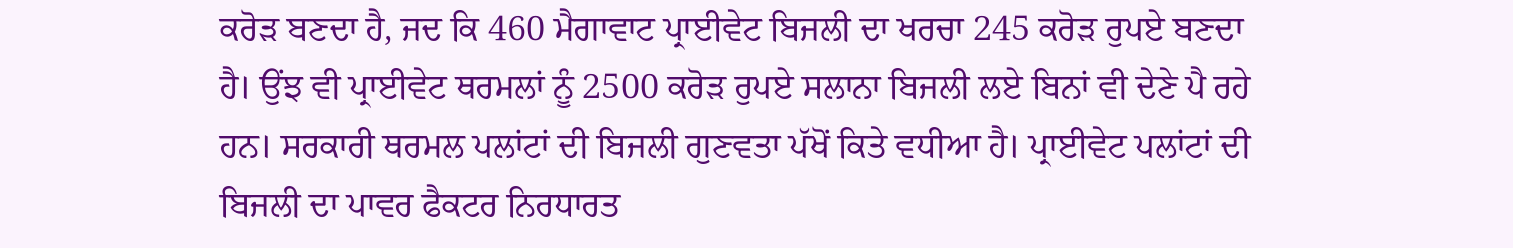ਕਰੋੜ ਬਣਦਾ ਹੈ, ਜਦ ਕਿ 460 ਮੈਗਾਵਾਟ ਪ੍ਰਾਈਵੇਟ ਬਿਜਲੀ ਦਾ ਖਰਚਾ 245 ਕਰੋੜ ਰੁਪਏ ਬਣਦਾ ਹੈ। ਉਂਝ ਵੀ ਪ੍ਰਾਈਵੇਟ ਥਰਮਲਾਂ ਨੂੰ 2500 ਕਰੋੜ ਰੁਪਏ ਸਲਾਨਾ ਬਿਜਲੀ ਲਏ ਬਿਨਾਂ ਵੀ ਦੇਣੇ ਪੈ ਰਹੇ ਹਨ। ਸਰਕਾਰੀ ਥਰਮਲ ਪਲਾਂਟਾਂ ਦੀ ਬਿਜਲੀ ਗੁਣਵਤਾ ਪੱਖੋਂ ਕਿਤੇ ਵਧੀਆ ਹੈ। ਪ੍ਰਾਈਵੇਟ ਪਲਾਂਟਾਂ ਦੀ ਬਿਜਲੀ ਦਾ ਪਾਵਰ ਫੈਕਟਰ ਨਿਰਧਾਰਤ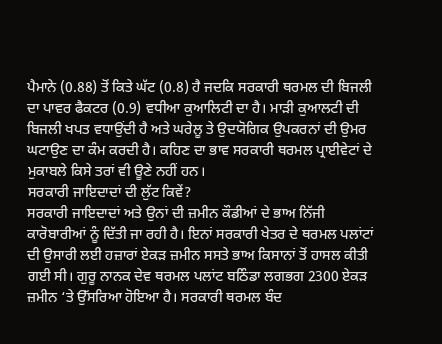ਪੈਮਾਨੇ (0.88) ਤੋਂ ਕਿਤੇ ਘੱਟ (0.8) ਹੈ ਜਦਕਿ ਸਰਕਾਰੀ ਥਰਮਲ ਦੀ ਬਿਜਲੀ ਦਾ ਪਾਵਰ ਫੈਕਟਰ (0.9) ਵਧੀਆ ਕੁਆਲਿਟੀ ਦਾ ਹੈ। ਮਾੜੀ ਕੁਆਲਟੀ ਦੀ ਬਿਜਲੀ ਖਪਤ ਵਧਾਉਂਦੀ ਹੈ ਅਤੇ ਘਰੇਲੂ ਤੇ ਉਦਯੋਗਿਕ ਉਪਕਰਨਾਂ ਦੀ ਉਮਰ ਘਟਾਉਣ ਦਾ ਕੰਮ ਕਰਦੀ ਹੈ। ਕਹਿਣ ਦਾ ਭਾਵ ਸਰਕਾਰੀ ਥਰਮਲ ਪ੍ਰਾਈਵੇਟਾਂ ਦੇ ਮੁਕਾਬਲੇ ਕਿਸੇ ਤਰਾਂ ਵੀ ਊਣੇ ਨਹੀਂ ਹਨ।
ਸਰਕਾਰੀ ਜਾਇਦਾਦਾਂ ਦੀ ਲੁੱਟ ਕਿਵੇਂ?
ਸਰਕਾਰੀ ਜਾਇਦਾਦਾਂ ਅਤੇ ਉਨਾਂ ਦੀ ਜ਼ਮੀਨ ਕੌਡੀਆਂ ਦੇ ਭਾਅ ਨਿੱਜੀ ਕਾਰੋਬਾਰੀਆਂ ਨੂੰ ਦਿੱਤੀ ਜਾ ਰਹੀ ਹੈ। ਇਨਾਂ ਸਰਕਾਰੀ ਖੇਤਰ ਦੇ ਥਰਮਲ ਪਲਾਂਟਾਂ ਦੀ ਉਸਾਰੀ ਲਈ ਹਜ਼ਾਰਾਂ ਏਕੜ ਜ਼ਮੀਨ ਸਸਤੇ ਭਾਅ ਕਿਸਾਨਾਂ ਤੋਂ ਹਾਸਲ ਕੀਤੀ ਗਈ ਸੀ। ਗੁਰੂ ਨਾਨਕ ਦੇਵ ਥਰਮਲ ਪਲਾਂਟ ਬਠਿੰਡਾ ਲਗਭਗ 2300 ਏਕੜ ਜ਼ਮੀਨ ‘ਤੇ ਉੱਸਰਿਆ ਹੋਇਆ ਹੈ। ਸਰਕਾਰੀ ਥਰਮਲ ਬੰਦ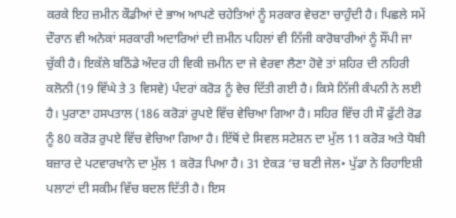ਕਰਕੇ ਇਹ ਜ਼ਮੀਨ ਕੌਡੀਆਂ ਦੇ ਭਾਅ ਆਪਣੇ ਚਹੇਤਿਆਂ ਨੂੰ ਸਰਕਾਰ ਵੇਚਣਾ ਚਾਹੁੰਦੀ ਹੈ। ਪਿਛਲੇ ਸਮੇਂ ਦੌਰਾਨ ਵੀ ਅਨੇਕਾਂ ਸਰਕਾਰੀ ਅਦਾਰਿਆਂ ਦੀ ਜ਼ਮੀਨ ਪਹਿਲਾਂ ਵੀ ਨਿੱਜੀ ਕਾਰੋਬਾਰੀਆਂ ਨੂੰ ਸੌਂਪੀ ਜਾ ਚੁੱਕੀ ਹੈ। ਇਕੱਲੇ ਬਠਿੰਡੇ ਅੰਦਰ ਹੀ ਵਿਕੀ ਜ਼ਮੀਨ ਦਾ ਜੇ ਵੇਰਵਾ ਲੈਣਾ ਹੋਵੇ ਤਾਂ ਸ਼ਹਿਰ ਦੀ ਨਹਿਰੀ ਕਲੋਨੀ (19 ਵਿੱਘੇ ਤੇ 3 ਵਿਸਵੇ) ਪੰਦਰਾਂ ਕਰੋੜ ਨੂੰ ਵੇਚ ਦਿੱਤੀ ਗਈ ਹੈ। ਕਿਸੇ ਨਿੱਜੀ ਕੰਪਨੀ ਨੇ ਲਈ ਹੈ। ਪੁਰਾਣਾ ਹਸਪਤਾਲ (186 ਕਰੋੜਾਂ ਰੁਪਏ ਵਿੱਚ ਵੇਚਿਆ ਗਿਆ ਹੈ। ਸਹਿਰ ਵਿੱਚ ਹੀ ਸੌ ਫੁੱਟੀ ਰੋਡ ਨੂੰ 80 ਕਰੋੜ ਰੁਪਏ ਵਿੱਚ ਵੇਚਿਆ ਗਿਆ ਹੈ। ਇੱਥੋਂ ਦੇ ਸਿਵਲ ਸਟੇਸ਼ਨ ਦਾ ਮੁੱਲ 11 ਕਰੋੜ ਅਤੇ ਧੋਬੀ ਬਜ਼ਾਰ ਦੇ ਪਟਵਾਰਖਾਨੇ ਦਾ ਮੁੱਲ 1 ਕਰੋੜ ਪਿਆ ਹੈ। 31 ਏਕੜ ‘ਚ ਬਣੀ ਜੇਲ• ਪੁੱਡਾ ਨੇ ਰਿਹਾਇਸ਼ੀ ਪਲਾਟਾਂ ਦੀ ਸਕੀਮ ਵਿੱਚ ਬਦਲ ਦਿੱਤੀ ਹੈ। ਇਸ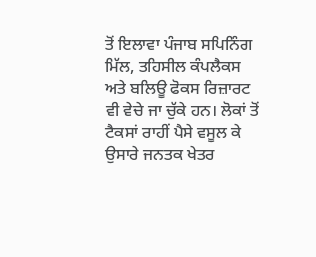ਤੋਂ ਇਲਾਵਾ ਪੰਜਾਬ ਸਪਿਨਿੰਗ ਮਿੱਲ, ਤਹਿਸੀਲ ਕੰਪਲੈਕਸ ਅਤੇ ਬਲਿਊ ਫੋਕਸ ਰਿਜ਼ਾਰਟ ਵੀ ਵੇਚੇ ਜਾ ਚੁੱਕੇ ਹਨ। ਲੋਕਾਂ ਤੋਂ ਟੈਕਸਾਂ ਰਾਹੀਂ ਪੈਸੇ ਵਸੂਲ ਕੇ ਉਸਾਰੇ ਜਨਤਕ ਖੇਤਰ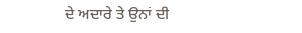ਦੇ ਅਦਾਰੇ ਤੇ ਉਨਾਂ ਦੀ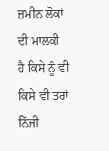ਜ਼ਮੀਨ ਲੋਕਾਂ ਦੀ ਮਾਲਕੀ ਹੈ ਕਿਸੇ ਨੂੰ ਵੀ ਕਿਸੇ ਵੀ ਤਰਾਂ ਨਿੱਜੀ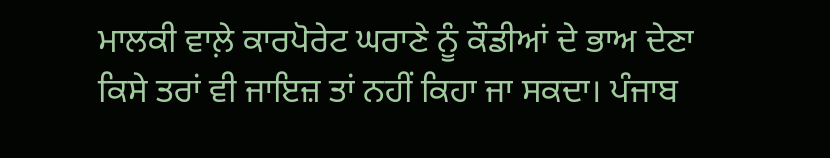ਮਾਲਕੀ ਵਾਲ਼ੇ ਕਾਰਪੋਰੇਟ ਘਰਾਣੇ ਨੂੰ ਕੌਡੀਆਂ ਦੇ ਭਾਅ ਦੇਣਾ ਕਿਸੇ ਤਰਾਂ ਵੀ ਜਾਇਜ਼ ਤਾਂ ਨਹੀਂ ਕਿਹਾ ਜਾ ਸਕਦਾ। ਪੰਜਾਬ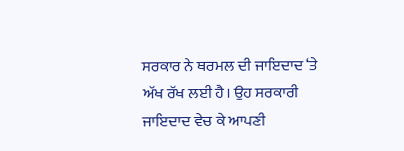ਸਰਕਾਰ ਨੇ ਥਰਮਲ ਦੀ ਜਾਇਦਾਦ ‘ਤੇ ਅੱਖ ਰੱਖ ਲਈ ਹੈ। ਉਹ ਸਰਕਾਰੀ ਜਾਇਦਾਦ ਵੇਚ ਕੇ ਆਪਣੀ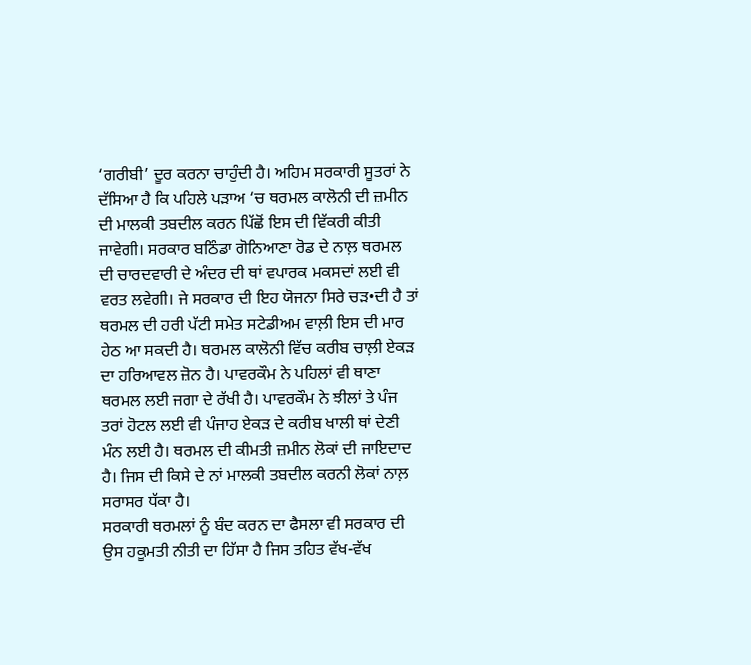‘ਗਰੀਬੀ’ ਦੂਰ ਕਰਨਾ ਚਾਹੁੰਦੀ ਹੈ। ਅਹਿਮ ਸਰਕਾਰੀ ਸੂਤਰਾਂ ਨੇ ਦੱਸਿਆ ਹੈ ਕਿ ਪਹਿਲੇ ਪੜਾਅ ‘ਚ ਥਰਮਲ ਕਾਲੋਨੀ ਦੀ ਜ਼ਮੀਨ ਦੀ ਮਾਲਕੀ ਤਬਦੀਲ ਕਰਨ ਪਿੱਛੋਂ ਇਸ ਦੀ ਵਿੱਕਰੀ ਕੀਤੀ ਜਾਵੇਗੀ। ਸਰਕਾਰ ਬਠਿੰਡਾ ਗੋਨਿਆਣਾ ਰੋਡ ਦੇ ਨਾਲ਼ ਥਰਮਲ ਦੀ ਚਾਰਦਵਾਰੀ ਦੇ ਅੰਦਰ ਦੀ ਥਾਂ ਵਪਾਰਕ ਮਕਸਦਾਂ ਲਈ ਵੀ ਵਰਤ ਲਵੇਗੀ। ਜੇ ਸਰਕਾਰ ਦੀ ਇਹ ਯੋਜਨਾ ਸਿਰੇ ਚੜ•ਦੀ ਹੈ ਤਾਂ ਥਰਮਲ ਦੀ ਹਰੀ ਪੱਟੀ ਸਮੇਤ ਸਟੇਡੀਅਮ ਵਾਲ਼ੀ ਇਸ ਦੀ ਮਾਰ ਹੇਠ ਆ ਸਕਦੀ ਹੈ। ਥਰਮਲ ਕਾਲੋਨੀ ਵਿੱਚ ਕਰੀਬ ਚਾਲ਼ੀ ਏਕੜ ਦਾ ਹਰਿਆਵਲ ਜ਼ੋਨ ਹੈ। ਪਾਵਰਕੌਮ ਨੇ ਪਹਿਲਾਂ ਵੀ ਥਾਣਾ ਥਰਮਲ ਲਈ ਜਗਾ ਦੇ ਰੱਖੀ ਹੈ। ਪਾਵਰਕੌਮ ਨੇ ਝੀਲਾਂ ਤੇ ਪੰਜ ਤਰਾਂ ਹੋਟਲ ਲਈ ਵੀ ਪੰਜਾਹ ਏਕੜ ਦੇ ਕਰੀਬ ਖਾਲੀ ਥਾਂ ਦੇਣੀ ਮੰਨ ਲਈ ਹੈ। ਥਰਮਲ ਦੀ ਕੀਮਤੀ ਜ਼ਮੀਨ ਲੋਕਾਂ ਦੀ ਜਾਇਦਾਦ ਹੈ। ਜਿਸ ਦੀ ਕਿਸੇ ਦੇ ਨਾਂ ਮਾਲਕੀ ਤਬਦੀਲ ਕਰਨੀ ਲੋਕਾਂ ਨਾਲ਼ ਸਰਾਸਰ ਧੱਕਾ ਹੈ।
ਸਰਕਾਰੀ ਥਰਮਲਾਂ ਨੂੰ ਬੰਦ ਕਰਨ ਦਾ ਫੈਸਲਾ ਵੀ ਸਰਕਾਰ ਦੀ ਉਸ ਹਕੂਮਤੀ ਨੀਤੀ ਦਾ ਹਿੱਸਾ ਹੈ ਜਿਸ ਤਹਿਤ ਵੱਖ-ਵੱਖ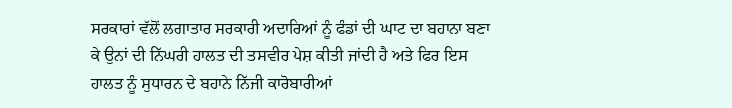ਸਰਕਾਰਾਂ ਵੱਲੋਂ ਲਗਾਤਾਰ ਸਰਕਾਰੀ ਅਦਾਰਿਆਂ ਨੂੰ ਫੰਡਾਂ ਦੀ ਘਾਟ ਦਾ ਬਹਾਨਾ ਬਣਾ ਕੇ ਉਨਾਂ ਦੀ ਨਿੱਘਰੀ ਹਾਲਤ ਦੀ ਤਸਵੀਰ ਪੇਸ਼ ਕੀਤੀ ਜਾਂਦੀ ਹੈ ਅਤੇ ਫਿਰ ਇਸ ਹਾਲਤ ਨੂੰ ਸੁਧਾਰਨ ਦੇ ਬਹਾਨੇ ਨਿੱਜੀ ਕਾਰੋਬਾਰੀਆਂ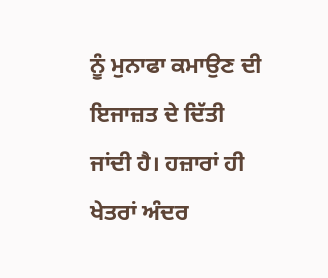ਨੂੰ ਮੁਨਾਫਾ ਕਮਾਉਣ ਦੀ ਇਜਾਜ਼ਤ ਦੇ ਦਿੱਤੀ ਜਾਂਦੀ ਹੈ। ਹਜ਼ਾਰਾਂ ਹੀ ਖੇਤਰਾਂ ਅੰਦਰ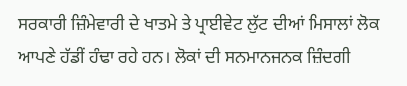ਸਰਕਾਰੀ ਜ਼ਿੰਮੇਵਾਰੀ ਦੇ ਖਾਤਮੇ ਤੇ ਪ੍ਰਾਈਵੇਟ ਲੁੱਟ ਦੀਆਂ ਮਿਸਾਲਾਂ ਲੋਕ ਆਪਣੇ ਹੱਡੀਂ ਹੰਢਾ ਰਹੇ ਹਨ। ਲੋਕਾਂ ਦੀ ਸਨਮਾਨਜਨਕ ਜ਼ਿੰਦਗੀ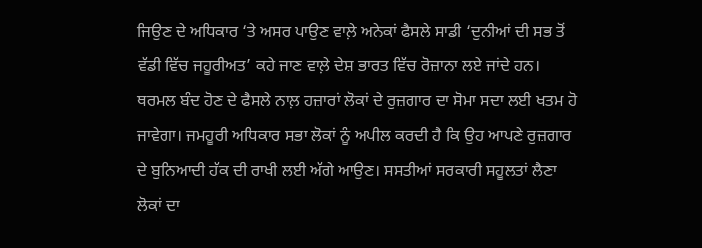ਜਿਉਣ ਦੇ ਅਧਿਕਾਰ ‘ਤੇ ਅਸਰ ਪਾਉਣ ਵਾਲ਼ੇ ਅਨੇਕਾਂ ਫੈਸਲੇ ਸਾਡੀ ‘ਦੁਨੀਆਂ ਦੀ ਸਭ ਤੋਂ ਵੱਡੀ ਵਿੱਚ ਜਹੂਰੀਅਤ’ ਕਹੇ ਜਾਣ ਵਾਲ਼ੇ ਦੇਸ਼ ਭਾਰਤ ਵਿੱਚ ਰੋਜ਼ਾਨਾ ਲਏ ਜਾਂਦੇ ਹਨ। ਥਰਮਲ ਬੰਦ ਹੋਣ ਦੇ ਫੈਸਲੇ ਨਾਲ਼ ਹਜ਼ਾਰਾਂ ਲੋਕਾਂ ਦੇ ਰੁਜ਼ਗਾਰ ਦਾ ਸੋਮਾ ਸਦਾ ਲਈ ਖਤਮ ਹੋ ਜਾਵੇਗਾ। ਜਮਹੂਰੀ ਅਧਿਕਾਰ ਸਭਾ ਲੋਕਾਂ ਨੂੰ ਅਪੀਲ ਕਰਦੀ ਹੈ ਕਿ ਉਹ ਆਪਣੇ ਰੁਜ਼ਗਾਰ ਦੇ ਬੁਨਿਆਦੀ ਹੱਕ ਦੀ ਰਾਖੀ ਲਈ ਅੱਗੇ ਆਉਣ। ਸਸਤੀਆਂ ਸਰਕਾਰੀ ਸਹੂਲਤਾਂ ਲੈਣਾ ਲੋਕਾਂ ਦਾ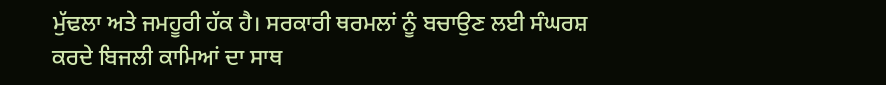ਮੁੱਢਲਾ ਅਤੇ ਜਮਹੂਰੀ ਹੱਕ ਹੈ। ਸਰਕਾਰੀ ਥਰਮਲਾਂ ਨੂੰ ਬਚਾਉਣ ਲਈ ਸੰਘਰਸ਼ ਕਰਦੇ ਬਿਜਲੀ ਕਾਮਿਆਂ ਦਾ ਸਾਥ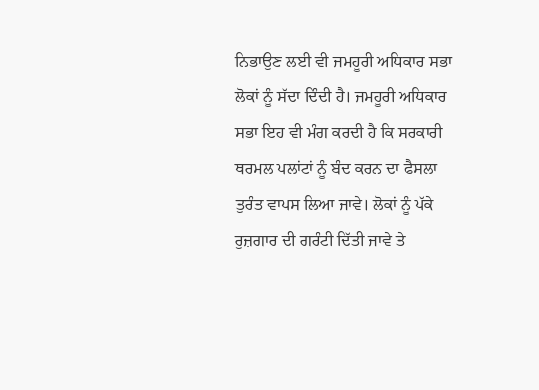ਨਿਭਾਉਣ ਲਈ ਵੀ ਜਮਹੂਰੀ ਅਧਿਕਾਰ ਸਭਾ ਲੋਕਾਂ ਨੂੰ ਸੱਦਾ ਦਿੰਦੀ ਹੈ। ਜਮਹੂਰੀ ਅਧਿਕਾਰ ਸਭਾ ਇਹ ਵੀ ਮੰਗ ਕਰਦੀ ਹੈ ਕਿ ਸਰਕਾਰੀ ਥਰਮਲ ਪਲਾਂਟਾਂ ਨੂੰ ਬੰਦ ਕਰਨ ਦਾ ਫੈਸਲਾ ਤੁਰੰਤ ਵਾਪਸ ਲਿਆ ਜਾਵੇ। ਲੋਕਾਂ ਨੂੰ ਪੱਕੇ ਰੁਜ਼ਗਾਰ ਦੀ ਗਰੰਟੀ ਦਿੱਤੀ ਜਾਵੇ ਤੇ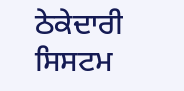ਠੇਕੇਦਾਰੀ ਸਿਸਟਮ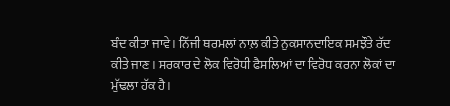ਬੰਦ ਕੀਤਾ ਜਾਵੇ। ਨਿੱਜੀ ਥਰਮਲਾਂ ਨਾਲ਼ ਕੀਤੇ ਨੁਕਸਾਨਦਾਇਕ ਸਮਝੌਤੇ ਰੱਦ ਕੀਤੇ ਜਾਣ। ਸਰਕਾਰ ਦੇ ਲੋਕ ਵਿਰੋਧੀ ਫੈਸਲਿਆਂ ਦਾ ਵਿਰੋਧ ਕਰਨਾ ਲੋਕਾਂ ਦਾ ਮੁੱਢਲਾ ਹੱਕ ਹੈ।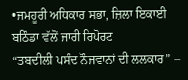•ਜਮਹੂਰੀ ਅਧਿਕਾਰ ਸਭਾ, ਜ਼ਿਲਾ ਇਕਾਈ ਬਠਿੰਡਾ ਵੱਲੋਂ ਜਾਰੀ ਰਿਪੋਰਟ
“ਤਬਦੀਲੀ ਪਸੰਦ ਨੌਜਵਾਨਾਂ ਦੀ ਲਲਕਾਰ” –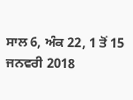ਸਾਲ 6, ਅੰਕ 22, 1 ਤੋਂ 15 ਜਨਵਰੀ 2018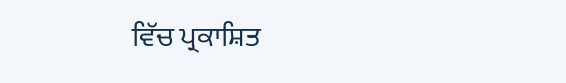ਵਿੱਚ ਪ੍ਰਕਾਸ਼ਿਤ